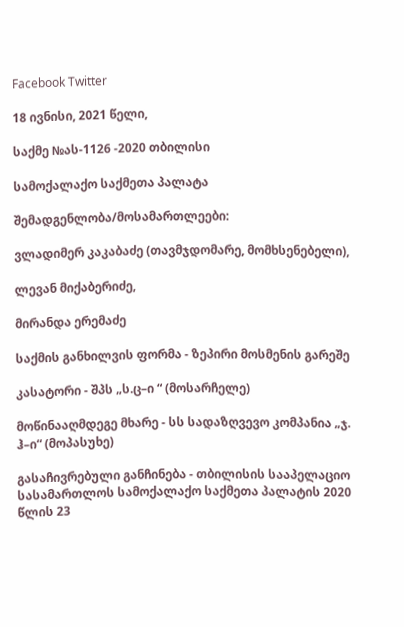Facebook Twitter

18 ივნისი, 2021 წელი,

საქმე №ას-1126 -2020 თბილისი

სამოქალაქო საქმეთა პალატა

შემადგენლობა/მოსამართლეები:

ვლადიმერ კაკაბაძე (თავმჯდომარე, მომხსენებელი),

ლევან მიქაბერიძე,

მირანდა ერემაძე

საქმის განხილვის ფორმა - ზეპირი მოსმენის გარეშე

კასატორი - შპს „ს.ც–ი “ (მოსარჩელე)

მოწინააღმდეგე მხარე - სს სადაზღვევო კომპანია „ჯ. ჰ–ი“ (მოპასუხე)

გასაჩივრებული განჩინება - თბილისის სააპელაციო სასამართლოს სამოქალაქო საქმეთა პალატის 2020 წლის 23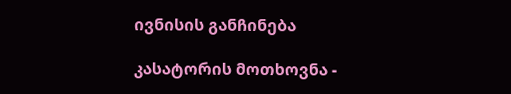ივნისის განჩინება

კასატორის მოთხოვნა -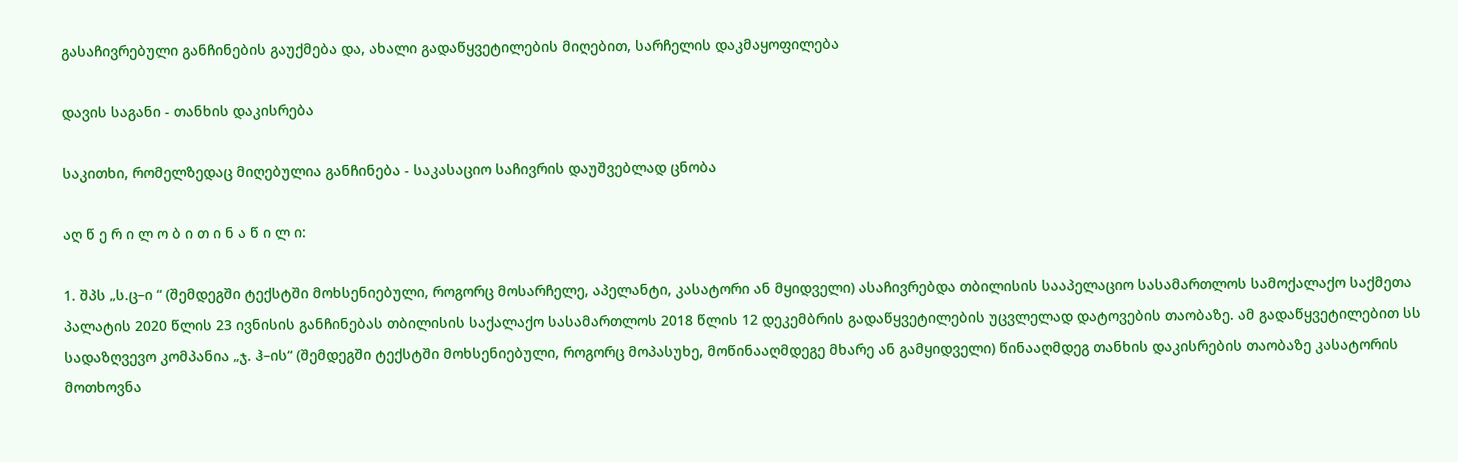გასაჩივრებული განჩინების გაუქმება და, ახალი გადაწყვეტილების მიღებით, სარჩელის დაკმაყოფილება

დავის საგანი - თანხის დაკისრება

საკითხი, რომელზედაც მიღებულია განჩინება - საკასაციო საჩივრის დაუშვებლად ცნობა

აღ წ ე რ ი ლ ო ბ ი თ ი ნ ა წ ი ლ ი:

1. შპს „ს.ც–ი “ (შემდეგში ტექსტში მოხსენიებული, როგორც მოსარჩელე, აპელანტი, კასატორი ან მყიდველი) ასაჩივრებდა თბილისის სააპელაციო სასამართლოს სამოქალაქო საქმეთა პალატის 2020 წლის 23 ივნისის განჩინებას თბილისის საქალაქო სასამართლოს 2018 წლის 12 დეკემბრის გადაწყვეტილების უცვლელად დატოვების თაობაზე. ამ გადაწყვეტილებით სს სადაზღვევო კომპანია „ჯ. ჰ–ის“ (შემდეგში ტექსტში მოხსენიებული, როგორც მოპასუხე, მოწინააღმდეგე მხარე ან გამყიდველი) წინააღმდეგ თანხის დაკისრების თაობაზე კასატორის მოთხოვნა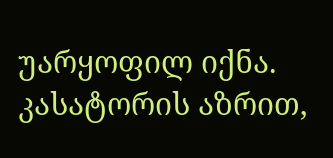უარყოფილ იქნა. კასატორის აზრით,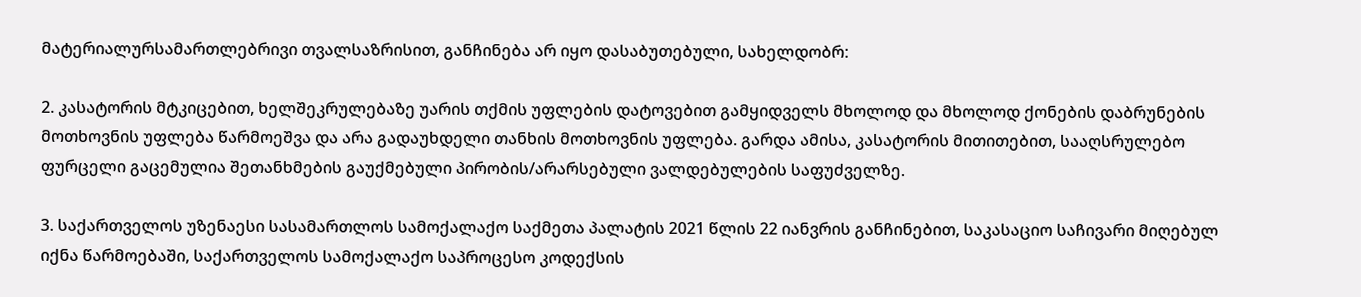მატერიალურსამართლებრივი თვალსაზრისით, განჩინება არ იყო დასაბუთებული, სახელდობრ:

2. კასატორის მტკიცებით, ხელშეკრულებაზე უარის თქმის უფლების დატოვებით გამყიდველს მხოლოდ და მხოლოდ ქონების დაბრუნების მოთხოვნის უფლება წარმოეშვა და არა გადაუხდელი თანხის მოთხოვნის უფლება. გარდა ამისა, კასატორის მითითებით, სააღსრულებო ფურცელი გაცემულია შეთანხმების გაუქმებული პირობის/არარსებული ვალდებულების საფუძველზე.

3. საქართველოს უზენაესი სასამართლოს სამოქალაქო საქმეთა პალატის 2021 წლის 22 იანვრის განჩინებით, საკასაციო საჩივარი მიღებულ იქნა წარმოებაში, საქართველოს სამოქალაქო საპროცესო კოდექსის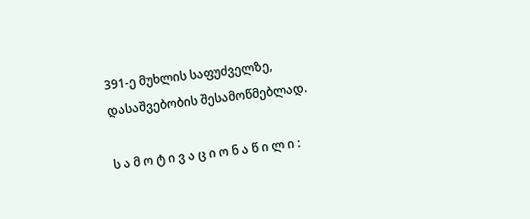391-ე მუხლის საფუძველზე, დასაშვებობის შესამოწმებლად.

ს ა მ ო ტ ი ვ ა ც ი ო ნ ა წ ი ლ ი :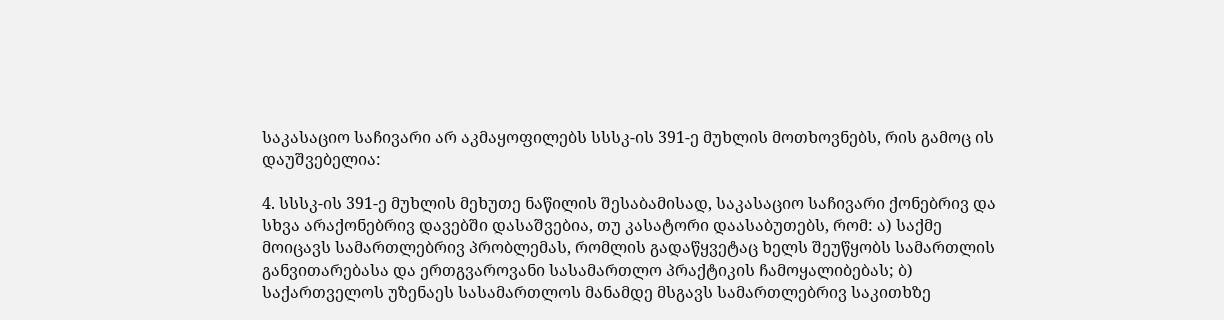საკასაციო საჩივარი არ აკმაყოფილებს სსსკ-ის 391-ე მუხლის მოთხოვნებს, რის გამოც ის დაუშვებელია:

4. სსსკ-ის 391-ე მუხლის მეხუთე ნაწილის შესაბამისად, საკასაციო საჩივარი ქონებრივ და სხვა არაქონებრივ დავებში დასაშვებია, თუ კასატორი დაასაბუთებს, რომ: ა) საქმე მოიცავს სამართლებრივ პრობლემას, რომლის გადაწყვეტაც ხელს შეუწყობს სამართლის განვითარებასა და ერთგვაროვანი სასამართლო პრაქტიკის ჩამოყალიბებას; ბ) საქართველოს უზენაეს სასამართლოს მანამდე მსგავს სამართლებრივ საკითხზე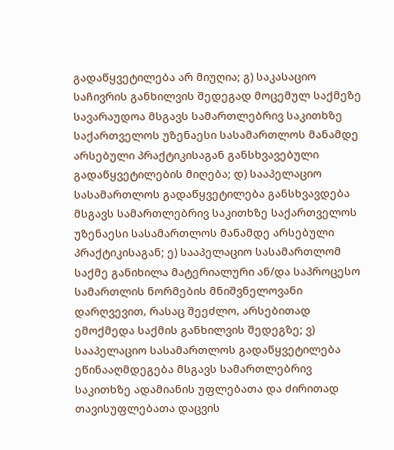გადაწყვეტილება არ მიუღია; გ) საკასაციო საჩივრის განხილვის შედეგად მოცემულ საქმეზე სავარაუდოა მსგავს სამართლებრივ საკითხზე საქართველოს უზენაესი სასამართლოს მანამდე არსებული პრაქტიკისაგან განსხვავებული გადაწყვეტილების მიღება; დ) სააპელაციო სასამართლოს გადაწყვეტილება განსხვავდება მსგავს სამართლებრივ საკითხზე საქართველოს უზენაესი სასამართლოს მანამდე არსებული პრაქტიკისაგან; ე) სააპელაციო სასამართლომ საქმე განიხილა მატერიალური ან/და საპროცესო სამართლის ნორმების მნიშვნელოვანი დარღვევით, რასაც შეეძლო, არსებითად ემოქმედა საქმის განხილვის შედეგზე; ვ) სააპელაციო სასამართლოს გადაწყვეტილება ეწინააღმდეგება მსგავს სამართლებრივ საკითხზე ადამიანის უფლებათა და ძირითად თავისუფლებათა დაცვის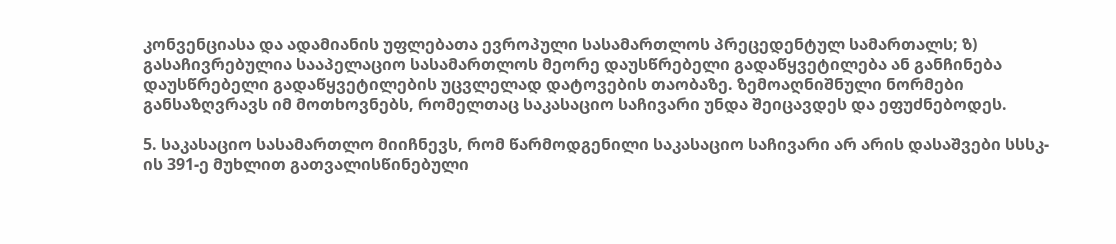კონვენციასა და ადამიანის უფლებათა ევროპული სასამართლოს პრეცედენტულ სამართალს; ზ) გასაჩივრებულია სააპელაციო სასამართლოს მეორე დაუსწრებელი გადაწყვეტილება ან განჩინება დაუსწრებელი გადაწყვეტილების უცვლელად დატოვების თაობაზე. ზემოაღნიშნული ნორმები განსაზღვრავს იმ მოთხოვნებს, რომელთაც საკასაციო საჩივარი უნდა შეიცავდეს და ეფუძნებოდეს.

5. საკასაციო სასამართლო მიიჩნევს, რომ წარმოდგენილი საკასაციო საჩივარი არ არის დასაშვები სსსკ-ის 391-ე მუხლით გათვალისწინებული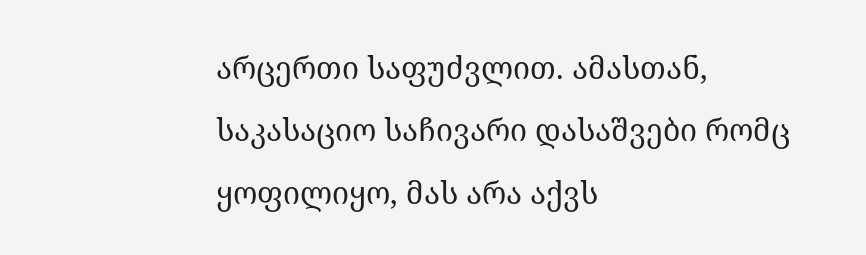არცერთი საფუძვლით. ამასთან, საკასაციო საჩივარი დასაშვები რომც ყოფილიყო, მას არა აქვს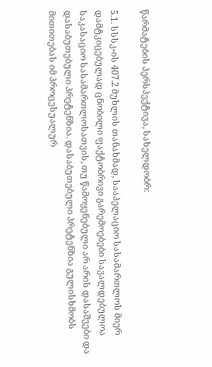წარმატების პერსპექტივა, სახელდობრ:

5.1. სსსკ-ის 407.2 მუხლის თანახმად, სააპელაციო სასამართლოს მიერ დამტკიცებულად ცნობილი ფაქტობრივი გარემოებები სავალდებულოა საკასაციო სასამართლოსათვის, თუ წამოყენებული არ არის დასაშვები და დასაბუთებული პრეტენზია. დასაბუთებული პრეტენზია გულისხმობს მითითებას იმ პროცესუალურ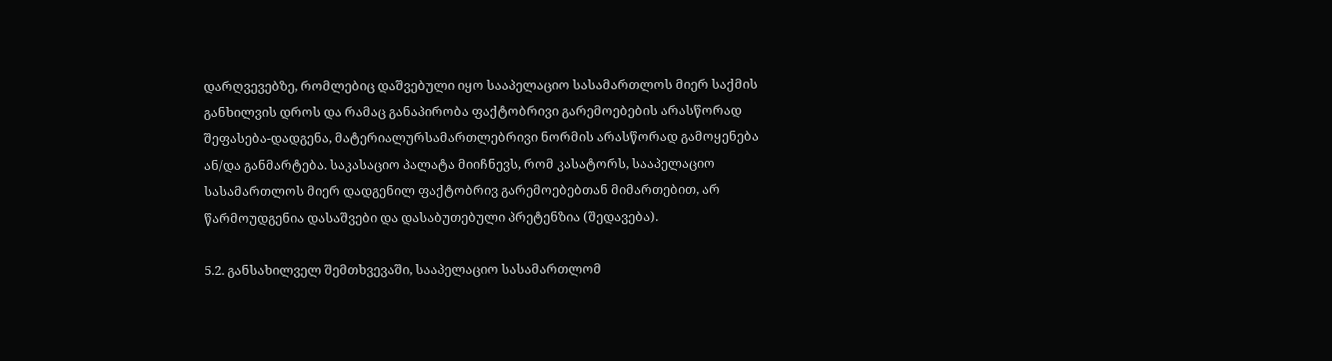დარღვევებზე, რომლებიც დაშვებული იყო სააპელაციო სასამართლოს მიერ საქმის განხილვის დროს და რამაც განაპირობა ფაქტობრივი გარემოებების არასწორად შეფასება-დადგენა, მატერიალურსამართლებრივი ნორმის არასწორად გამოყენება ან/და განმარტება. საკასაციო პალატა მიიჩნევს, რომ კასატორს, სააპელაციო სასამართლოს მიერ დადგენილ ფაქტობრივ გარემოებებთან მიმართებით, არ წარმოუდგენია დასაშვები და დასაბუთებული პრეტენზია (შედავება).

5.2. განსახილველ შემთხვევაში, სააპელაციო სასამართლომ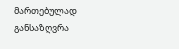მართებულად განსაზღვრა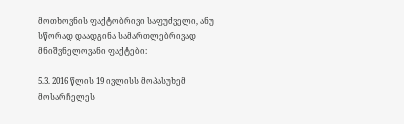მოთხოვნის ფაქტობრივი საფუძველი, ანუ სწორად დაადგინა სამართლებრივად მნიშვნელოვანი ფაქტები:

5.3. 2016 წლის 19 ივლისს მოპასუხემ მოსარჩელეს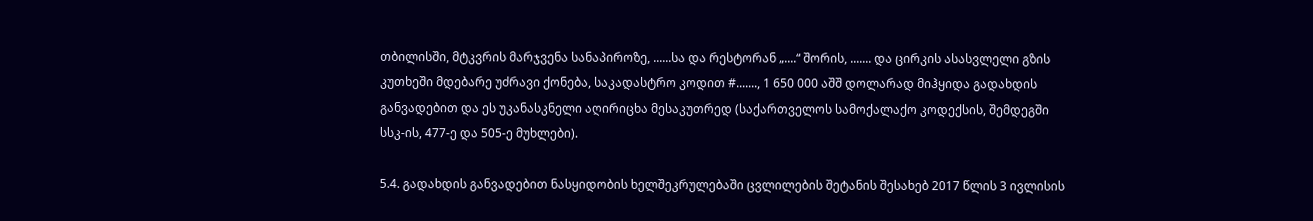თბილისში, მტკვრის მარჯვენა სანაპიროზე, ......სა და რესტორან „....“ შორის, ....... და ცირკის ასასვლელი გზის კუთხეში მდებარე უძრავი ქონება, საკადასტრო კოდით #......., 1 650 000 აშშ დოლარად მიჰყიდა გადახდის განვადებით და ეს უკანასკნელი აღირიცხა მესაკუთრედ (საქართველოს სამოქალაქო კოდექსის, შემდეგში სსკ-ის, 477-ე და 505-ე მუხლები).

5.4. გადახდის განვადებით ნასყიდობის ხელშეკრულებაში ცვლილების შეტანის შესახებ 2017 წლის 3 ივლისის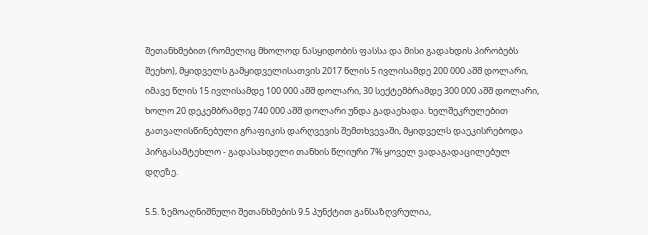შეთანხმებით (რომელიც მხოლოდ ნასყიდობის ფასსა და მისი გადახდის პირობებს შეეხო), მყიდველს გამყიდველისათვის 2017 წლის 5 ივლისამდე 200 000 აშშ დოლარი, იმავე წლის 15 ივლისამდე 100 000 აშშ დოლარი, 30 სექტემბრამდე 300 000 აშშ დოლარი, ხოლო 20 დეკემბრამდე 740 000 აშშ დოლარი უნდა გადაეხადა. ხელშეკრულებით გათვალისწინებული გრაფიკის დარღვევის შემთხვევაში, მყიდველს დაეკისრებოდა პირგასამტეხლო - გადასახდელი თანხის წლიური 7% ყოველ ვადაგადაცილებულ დღეზე.

5.5. ზემოაღნიშნული შეთანხმების 9.5 პუნქტით განსაზღვრულია,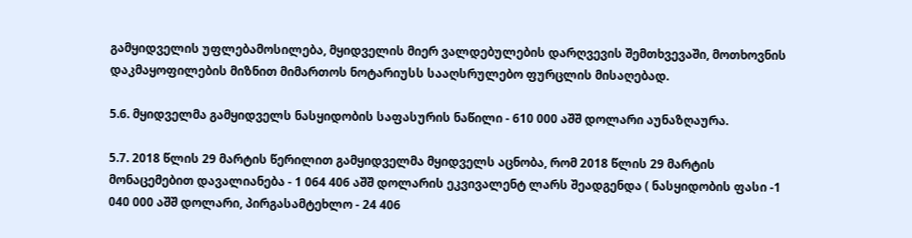გამყიდველის უფლებამოსილება, მყიდველის მიერ ვალდებულების დარღვევის შემთხვევაში, მოთხოვნის დაკმაყოფილების მიზნით მიმართოს ნოტარიუსს სააღსრულებო ფურცლის მისაღებად.

5.6. მყიდველმა გამყიდველს ნასყიდობის საფასურის ნაწილი - 610 000 აშშ დოლარი აუნაზღაურა.

5.7. 2018 წლის 29 მარტის წერილით გამყიდველმა მყიდველს აცნობა, რომ 2018 წლის 29 მარტის მონაცემებით დავალიანება - 1 064 406 აშშ დოლარის ეკვივალენტ ლარს შეადგენდა ( ნასყიდობის ფასი -1 040 000 აშშ დოლარი, პირგასამტეხლო - 24 406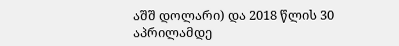აშშ დოლარი) და 2018 წლის 30 აპრილამდე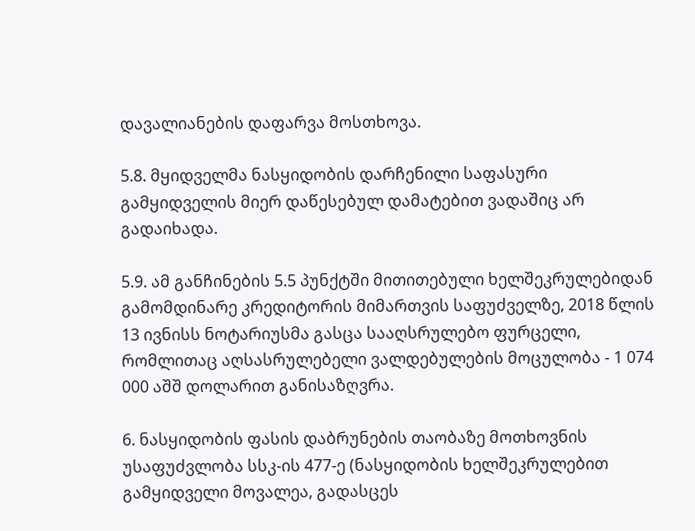დავალიანების დაფარვა მოსთხოვა.

5.8. მყიდველმა ნასყიდობის დარჩენილი საფასური გამყიდველის მიერ დაწესებულ დამატებით ვადაშიც არ გადაიხადა.

5.9. ამ განჩინების 5.5 პუნქტში მითითებული ხელშეკრულებიდან გამომდინარე კრედიტორის მიმართვის საფუძველზე, 2018 წლის 13 ივნისს ნოტარიუსმა გასცა სააღსრულებო ფურცელი, რომლითაც აღსასრულებელი ვალდებულების მოცულობა - 1 074 000 აშშ დოლარით განისაზღვრა.

6. ნასყიდობის ფასის დაბრუნების თაობაზე მოთხოვნის უსაფუძვლობა სსკ-ის 477-ე (ნასყიდობის ხელშეკრულებით გამყიდველი მოვალეა, გადასცეს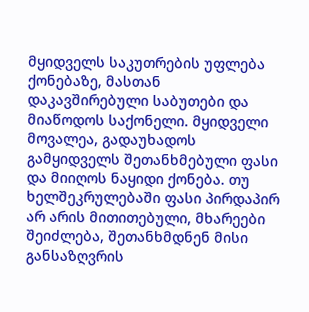მყიდველს საკუთრების უფლება ქონებაზე, მასთან დაკავშირებული საბუთები და მიაწოდოს საქონელი. მყიდველი მოვალეა, გადაუხადოს გამყიდველს შეთანხმებული ფასი და მიიღოს ნაყიდი ქონება. თუ ხელშეკრულებაში ფასი პირდაპირ არ არის მითითებული, მხარეები შეიძლება, შეთანხმდნენ მისი განსაზღვრის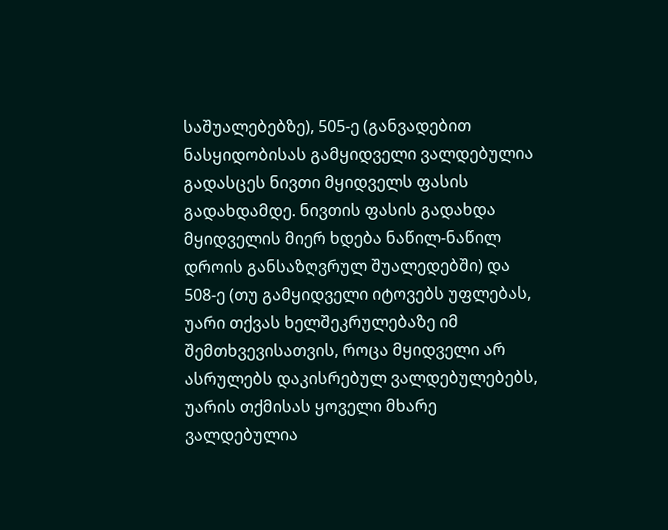საშუალებებზე), 505-ე (განვადებით ნასყიდობისას გამყიდველი ვალდებულია გადასცეს ნივთი მყიდველს ფასის გადახდამდე. ნივთის ფასის გადახდა მყიდველის მიერ ხდება ნაწილ-ნაწილ დროის განსაზღვრულ შუალედებში) და 508-ე (თუ გამყიდველი იტოვებს უფლებას, უარი თქვას ხელშეკრულებაზე იმ შემთხვევისათვის, როცა მყიდველი არ ასრულებს დაკისრებულ ვალდებულებებს, უარის თქმისას ყოველი მხარე ვალდებულია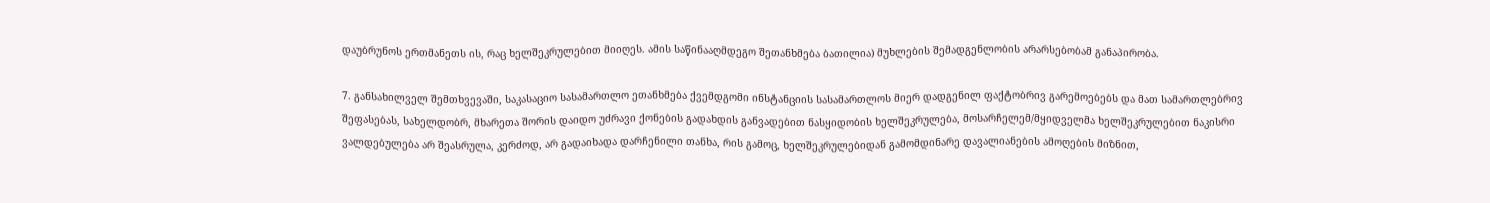დაუბრუნოს ერთმანეთს ის, რაც ხელშეკრულებით მიიღეს. ამის საწინააღმდეგო შეთანხმება ბათილია) მუხლების შემადგენლობის არარსებობამ განაპირობა.

7. განსახილველ შემთხვევაში, საკასაციო სასამართლო ეთანხმება ქვემდგომი ინსტანციის სასამართლოს მიერ დადგენილ ფაქტობრივ გარემოებებს და მათ სამართლებრივ შეფასებას, სახელდობრ, მხარეთა შორის დაიდო უძრავი ქონების გადახდის განვადებით ნასყიდობის ხელშეკრულება, მოსარჩელემ/მყიდველმა ხელშეკრულებით ნაკისრი ვალდებულება არ შეასრულა, კერძოდ, არ გადაიხადა დარჩენილი თანხა, რის გამოც, ხელშეკრულებიდან გამომდინარე დავალიანების ამოღების მიზნით,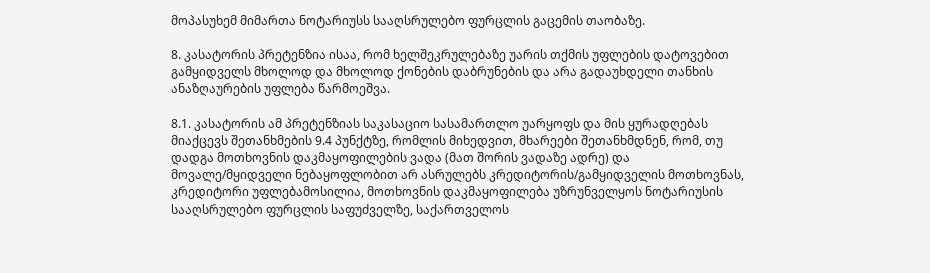მოპასუხემ მიმართა ნოტარიუსს სააღსრულებო ფურცლის გაცემის თაობაზე.

8. კასატორის პრეტენზია ისაა, რომ ხელშეკრულებაზე უარის თქმის უფლების დატოვებით გამყიდველს მხოლოდ და მხოლოდ ქონების დაბრუნების და არა გადაუხდელი თანხის ანაზღაურების უფლება წარმოეშვა.

8.1. კასატორის ამ პრეტენზიას საკასაციო სასამართლო უარყოფს და მის ყურადღებას მიაქცევს შეთანხმების 9.4 პუნქტზე, რომლის მიხედვით, მხარეები შეთანხმდნენ, რომ, თუ დადგა მოთხოვნის დაკმაყოფილების ვადა (მათ შორის ვადაზე ადრე) და მოვალე/მყიდველი ნებაყოფლობით არ ასრულებს კრედიტორის/გამყიდველის მოთხოვნას, კრედიტორი უფლებამოსილია, მოთხოვნის დაკმაყოფილება უზრუნველყოს ნოტარიუსის სააღსრულებო ფურცლის საფუძველზე, საქართველოს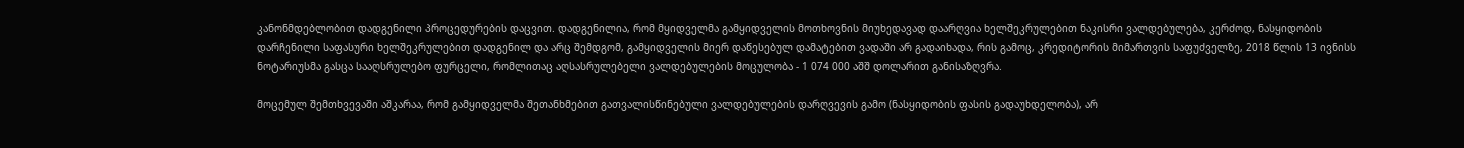კანონმდებლობით დადგენილი პროცედურების დაცვით. დადგენილია, რომ მყიდველმა გამყიდველის მოთხოვნის მიუხედავად დაარღვია ხელშეკრულებით ნაკისრი ვალდებულება, კერძოდ, ნასყიდობის დარჩენილი საფასური ხელშეკრულებით დადგენილ და არც შემდგომ, გამყიდველის მიერ დაწესებულ დამატებით ვადაში არ გადაიხადა, რის გამოც, კრედიტორის მიმართვის საფუძველზე, 2018 წლის 13 ივნისს ნოტარიუსმა გასცა სააღსრულებო ფურცელი, რომლითაც აღსასრულებელი ვალდებულების მოცულობა - 1 074 000 აშშ დოლარით განისაზღვრა.

მოცემულ შემთხვევაში აშკარაა, რომ გამყიდველმა შეთანხმებით გათვალისწინებული ვალდებულების დარღვევის გამო (ნასყიდობის ფასის გადაუხდელობა), არ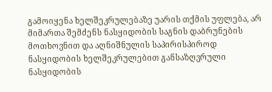გამოიყენა ხელშეკრულებაზე უარის თქმის უფლება, არ მიმართა შემძენს ნასყიდობის საგნის დაბრუნების მოთხოვნით და აღნიშნულის საპირისპიროდ ნასყიდობის ხელშეკრულებით განსაზღვრული ნასყიდობის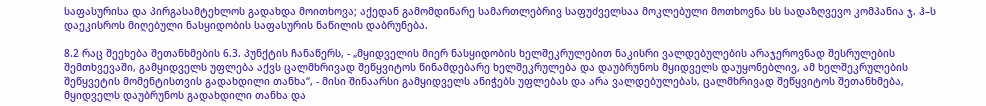საფასურისა და პირგასამტეხლოს გადახდა მოითხოვა; აქედან გამომდინარე სამართლებრივ საფუძველსაა მოკლებული მოთხოვნა სს სადაზღვევო კომპანია ჯ. ჰ–ს დაეკისროს მიღებული ნასყიდობის საფასურის ნაწილის დაბრუნება.

8.2 რაც შეეხება შეთანხმების 6.3. პუნქტის ჩანაწერს, - „მყიდველის მიერ ნასყიდობის ხელშეკრულებით ნაკისრი ვალდებულების არაჯეროვნად შესრულების შემთხვევაში, გამყიდველს უფლება აქვს ცალმხრივად შეწყვიტოს წინამდებარე ხელშეკრულება და დაუბრუნოს მყიდველს დაუყონებლივ, ამ ხელშეკრულების შეწყვეტის მომენტისთვის გადახდილი თანხა“, - მისი შინაარსი გამყიდველს ანიჭებს უფლებას და არა ვალდებულებას, ცალმხრივად შეწყვიტოს შეთანხმება, მყიდველს დაუბრუნოს გადახდილი თანხა და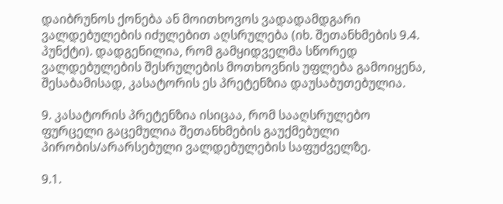დაიბრუნოს ქონება ან მოითხოვოს ვადადამდგარი ვალდებულების იძულებით აღსრულება (იხ. შეთანხმების 9.4. პუნქტი). დადგენილია, რომ გამყიდველმა სწორედ ვალდებულების შესრულების მოთხოვნის უფლება გამოიყენა, შესაბამისად, კასატორის ეს პრეტენზია დაუსაბუთებულია.

9. კასატორის პრეტენზია ისიცაა, რომ სააღსრულებო ფურცელი გაცემულია შეთანხმების გაუქმებული პირობის/არარსებული ვალდებულების საფუძველზე.

9.1.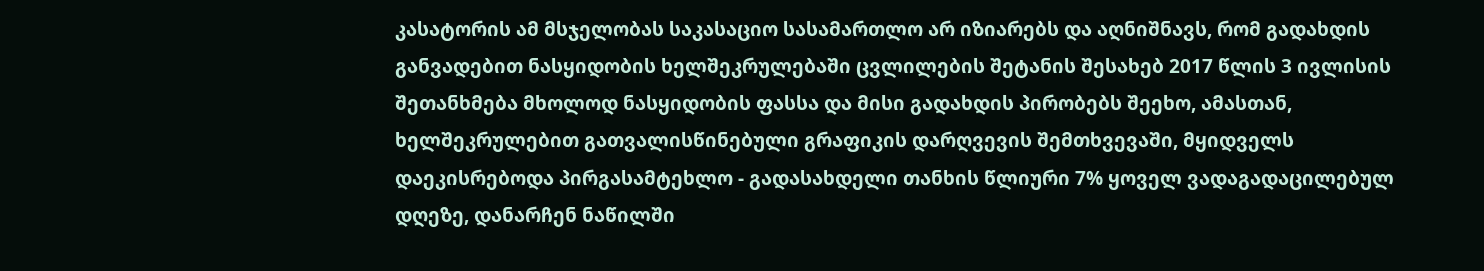კასატორის ამ მსჯელობას საკასაციო სასამართლო არ იზიარებს და აღნიშნავს, რომ გადახდის განვადებით ნასყიდობის ხელშეკრულებაში ცვლილების შეტანის შესახებ 2017 წლის 3 ივლისის შეთანხმება მხოლოდ ნასყიდობის ფასსა და მისი გადახდის პირობებს შეეხო, ამასთან, ხელშეკრულებით გათვალისწინებული გრაფიკის დარღვევის შემთხვევაში, მყიდველს დაეკისრებოდა პირგასამტეხლო - გადასახდელი თანხის წლიური 7% ყოველ ვადაგადაცილებულ დღეზე, დანარჩენ ნაწილში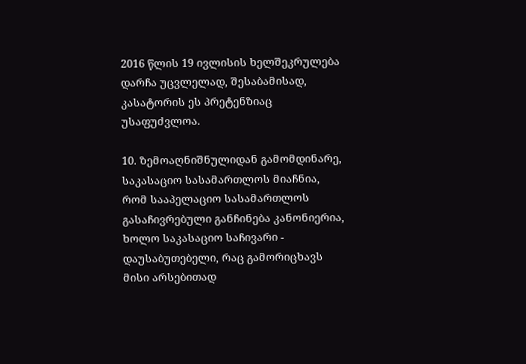2016 წლის 19 ივლისის ხელშეკრულება დარჩა უცვლელად, შესაბამისად, კასატორის ეს პრეტენზიაც უსაფუძვლოა.

10. ზემოაღნიშნულიდან გამომდინარე, საკასაციო სასამართლოს მიაჩნია, რომ სააპელაციო სასამართლოს გასაჩივრებული განჩინება კანონიერია, ხოლო საკასაციო საჩივარი - დაუსაბუთებელი, რაც გამორიცხავს მისი არსებითად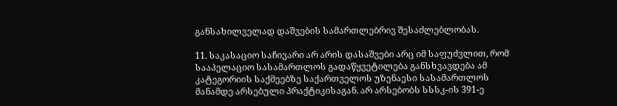განსახილველად დაშვების სამართლებრივ შესაძლებლობას.

11. საკასაციო საჩივარი არ არის დასაშვები არც იმ საფუძვლით, რომ სააპელაციო სასამართლოს გადაწყვეტილება განსხვავდება ამ კატეგორიის საქმეებზე საქართველოს უზენაესი სასამართლოს მანამდე არსებული პრაქტიკისაგან. არ არსებობს სსსკ-ის 391-ე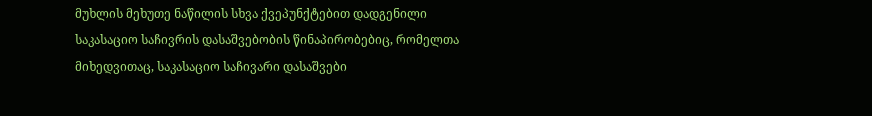მუხლის მეხუთე ნაწილის სხვა ქვეპუნქტებით დადგენილი საკასაციო საჩივრის დასაშვებობის წინაპირობებიც, რომელთა მიხედვითაც, საკასაციო საჩივარი დასაშვები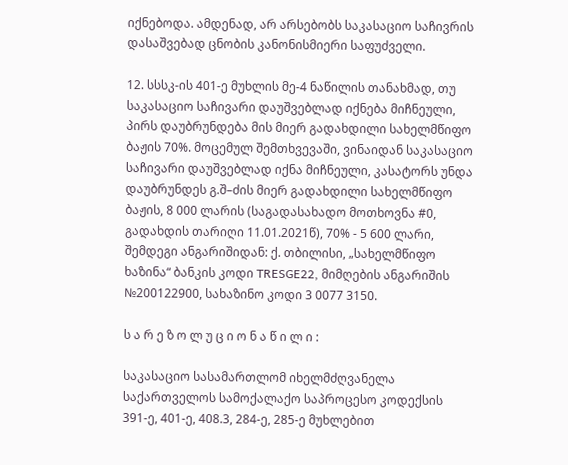იქნებოდა. ამდენად, არ არსებობს საკასაციო საჩივრის დასაშვებად ცნობის კანონისმიერი საფუძველი.

12. სსსკ-ის 401-ე მუხლის მე-4 ნაწილის თანახმად, თუ საკასაციო საჩივარი დაუშვებლად იქნება მიჩნეული, პირს დაუბრუნდება მის მიერ გადახდილი სახელმწიფო ბაჟის 70%. მოცემულ შემთხვევაში, ვინაიდან საკასაციო საჩივარი დაუშვებლად იქნა მიჩნეული, კასატორს უნდა დაუბრუნდეს გ.შ–ძის მიერ გადახდილი სახელმწიფო ბაჟის, 8 000 ლარის (საგადასახადო მოთხოვნა #0, გადახდის თარიღი 11.01.2021წ), 70% - 5 600 ლარი, შემდეგი ანგარიშიდან: ქ. თბილისი, „სახელმწიფო ხაზინა“ ბანკის კოდი TRESGE22, მიმღების ანგარიშის №200122900, სახაზინო კოდი 3 0077 3150.

ს ა რ ე ზ ო ლ უ ც ი ო ნ ა წ ი ლ ი :

საკასაციო სასამართლომ იხელმძღვანელა საქართველოს სამოქალაქო საპროცესო კოდექსის 391-ე, 401-ე, 408.3, 284-ე, 285-ე მუხლებით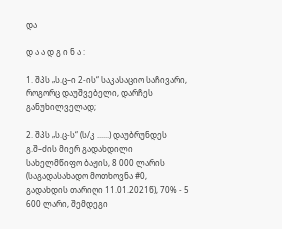და

დ ა ა დ გ ი ნ ა :

1. შპს „ს.ც–ი 2-ის“ საკასაციო საჩივარი, როგორც დაუშვებელი, დარჩეს განუხილველად;

2. შპს „ს.ც-ს“ (ს/კ ......) დაუბრუნდეს გ.შ–ძის მიერ გადახდილი სახელმწიფო ბაჟის, 8 000 ლარის (საგადასახადო მოთხოვნა #0, გადახდის თარიღი 11.01.2021წ), 70% - 5 600 ლარი, შემდეგი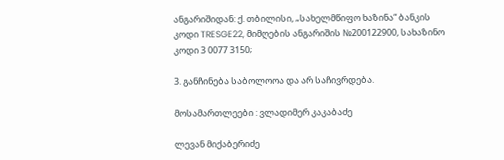ანგარიშიდან: ქ. თბილისი, „სახელმწიფო ხაზინა“ ბანკის კოდი TRESGE22, მიმღების ანგარიშის №200122900, სახაზინო კოდი 3 0077 3150;

3. განჩინება საბოლოოა და არ საჩივრდება.

მოსამართლეები : ვლადიმერ კაკაბაძე

ლევან მიქაბერიძე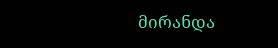მირანდა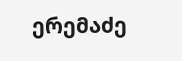ერემაძე